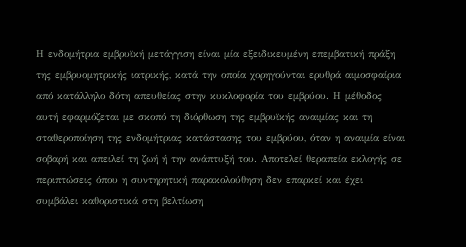Η ενδομήτρια εμβρυϊκή μετάγγιση είναι μία εξειδικευμένη επεμβατική πράξη της εμβρυομητρικής ιατρικής, κατά την οποία χορηγούνται ερυθρά αιμοσφαίρια από κατάλληλο δότη απευθείας στην κυκλοφορία του εμβρύου. Η μέθοδος αυτή εφαρμόζεται με σκοπό τη διόρθωση της εμβρυϊκής αναιμίας και τη σταθεροποίηση της ενδομήτριας κατάστασης του εμβρύου, όταν η αναιμία είναι σοβαρή και απειλεί τη ζωή ή την ανάπτυξή του. Αποτελεί θεραπεία εκλογής σε περιπτώσεις όπου η συντηρητική παρακολούθηση δεν επαρκεί και έχει συμβάλει καθοριστικά στη βελτίωση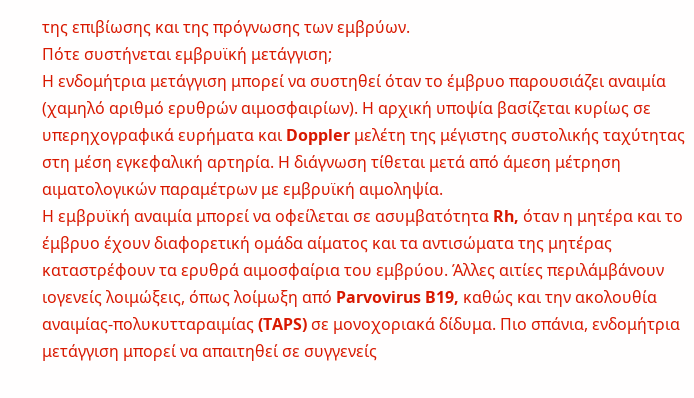της επιβίωσης και της πρόγνωσης των εμβρύων.
Πότε συστήνεται εμβρυϊκή μετάγγιση;
Η ενδομήτρια μετάγγιση μπορεί να συστηθεί όταν το έμβρυο παρουσιάζει αναιμία (χαμηλό αριθμό ερυθρών αιμοσφαιρίων). Η αρχική υποψία βασίζεται κυρίως σε υπερηχογραφικά ευρήματα και Doppler μελέτη της μέγιστης συστολικής ταχύτητας στη μέση εγκεφαλική αρτηρία. Η διάγνωση τίθεται μετά από άμεση μέτρηση αιματολογικών παραμέτρων με εμβρυϊκή αιμοληψία.
Η εμβρυϊκή αναιμία μπορεί να οφείλεται σε ασυμβατότητα Rh, όταν η μητέρα και το έμβρυο έχουν διαφορετική ομάδα αίματος και τα αντισώματα της μητέρας καταστρέφουν τα ερυθρά αιμοσφαίρια του εμβρύου. Άλλες αιτίες περιλάμβάνουν ιογενείς λοιμώξεις, όπως λοίμωξη από Parvovirus B19, καθώς και την ακολουθία αναιμίας-πολυκυτταραιμίας (TAPS) σε μονοχοριακά δίδυμα. Πιο σπάνια, ενδομήτρια μετάγγιση μπορεί να απαιτηθεί σε συγγενείς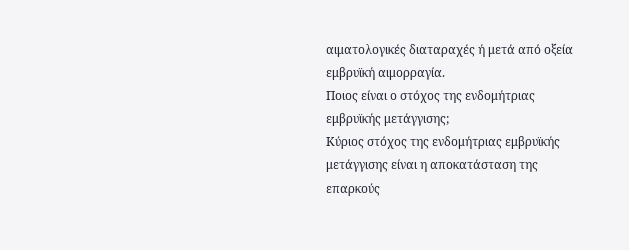αιματολογικές διαταραχές ή μετά από οξεία εμβρυϊκή αιμορραγία.
Ποιος είναι ο στόχος της ενδομήτριας εμβρυϊκής μετάγγισης;
Κύριος στόχος της ενδομήτριας εμβρυϊκής μετάγγισης είναι η αποκατάσταση της επαρκούς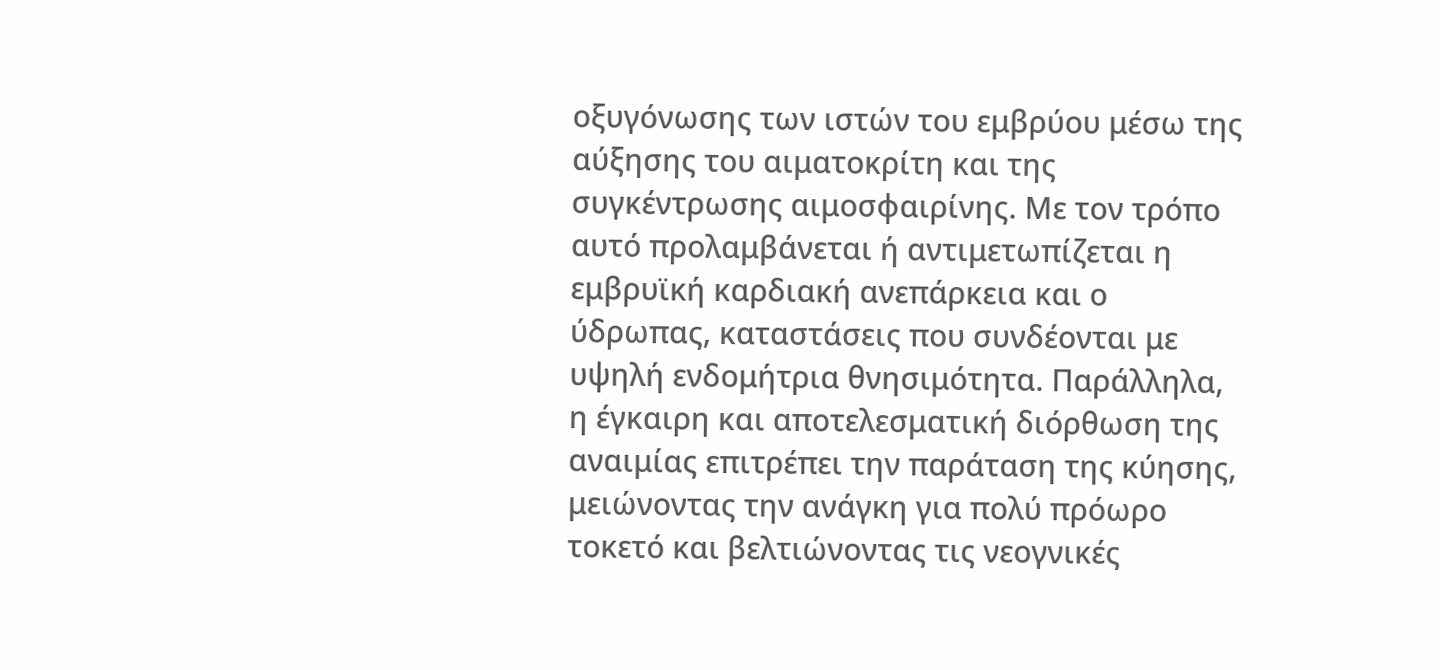οξυγόνωσης των ιστών του εμβρύου μέσω της αύξησης του αιματοκρίτη και της συγκέντρωσης αιμοσφαιρίνης. Με τον τρόπο αυτό προλαμβάνεται ή αντιμετωπίζεται η εμβρυϊκή καρδιακή ανεπάρκεια και ο ύδρωπας, καταστάσεις που συνδέονται με υψηλή ενδομήτρια θνησιμότητα. Παράλληλα, η έγκαιρη και αποτελεσματική διόρθωση της αναιμίας επιτρέπει την παράταση της κύησης, μειώνοντας την ανάγκη για πολύ πρόωρο τοκετό και βελτιώνοντας τις νεογνικές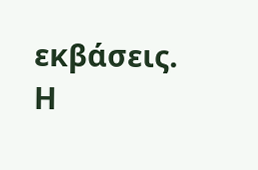εκβάσεις. Η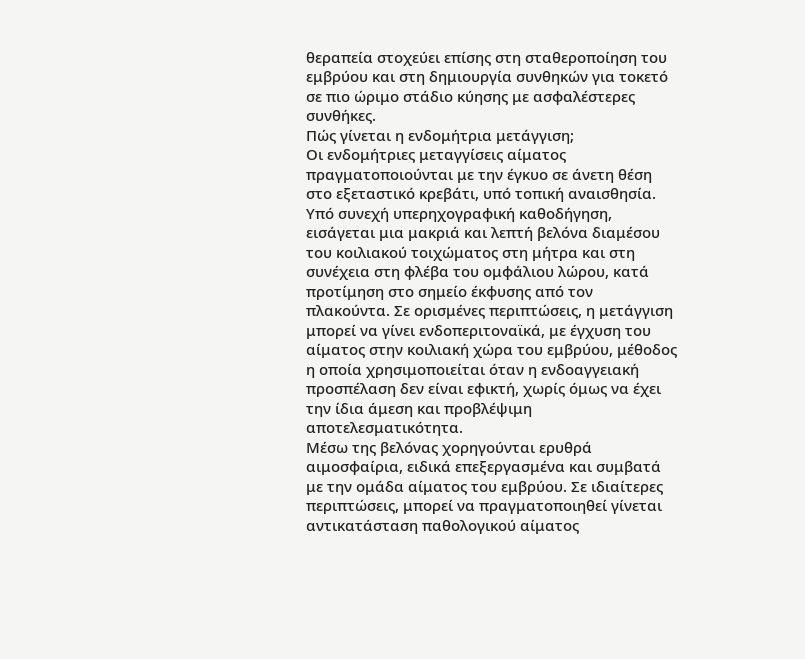θεραπεία στοχεύει επίσης στη σταθεροποίηση του εμβρύου και στη δημιουργία συνθηκών για τοκετό σε πιο ώριμο στάδιο κύησης με ασφαλέστερες συνθήκες.
Πώς γίνεται η ενδομήτρια μετάγγιση;
Οι ενδομήτριες μεταγγίσεις αίματος πραγματοποιούνται με την έγκυο σε άνετη θέση στο εξεταστικό κρεβάτι, υπό τοπική αναισθησία. Υπό συνεχή υπερηχογραφική καθοδήγηση, εισάγεται μια μακριά και λεπτή βελόνα διαμέσου του κοιλιακού τοιχώματος στη μήτρα και στη συνέχεια στη φλέβα του ομφάλιου λώρου, κατά προτίμηση στο σημείο έκφυσης από τον πλακούντα. Σε ορισμένες περιπτώσεις, η μετάγγιση μπορεί να γίνει ενδοπεριτοναϊκά, με έγχυση του αίματος στην κοιλιακή χώρα του εμβρύου, μέθοδος η οποία χρησιμοποιείται όταν η ενδοαγγειακή προσπέλαση δεν είναι εφικτή, χωρίς όμως να έχει την ίδια άμεση και προβλέψιμη αποτελεσματικότητα.
Μέσω της βελόνας χορηγούνται ερυθρά αιμοσφαίρια, ειδικά επεξεργασμένα και συμβατά με την ομάδα αίματος του εμβρύου. Σε ιδιαίτερες περιπτώσεις, μπορεί να πραγματοποιηθεί γίνεται αντικατάσταση παθολογικού αίματος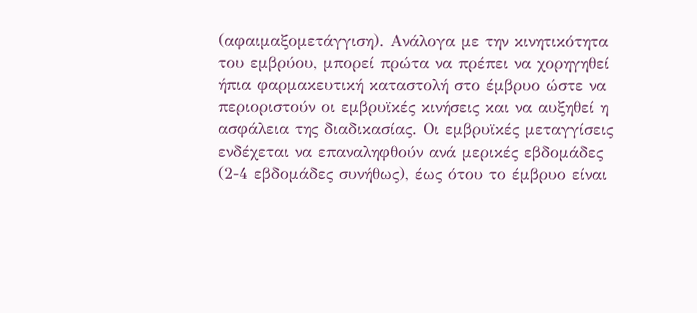(αφαιμαξομετάγγιση). Ανάλογα με την κινητικότητα του εμβρύου, μπορεί πρώτα να πρέπει να χορηγηθεί ήπια φαρμακευτική καταστολή στο έμβρυο ώστε να περιοριστούν οι εμβρυϊκές κινήσεις και να αυξηθεί η ασφάλεια της διαδικασίας. Οι εμβρυϊκές μεταγγίσεις ενδέχεται να επαναληφθούν ανά μερικές εβδομάδες (2-4 εβδομάδες συνήθως), έως ότου το έμβρυο είναι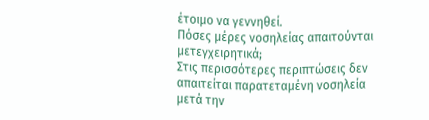έτοιμο να γεννηθεί.
Πόσες μέρες νοσηλείας απαιτούνται μετεγχειρητικά;
Στις περισσότερες περιπτώσεις δεν απαιτείται παρατεταμένη νοσηλεία μετά την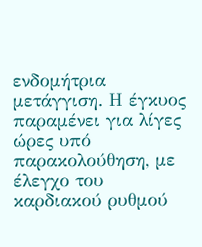ενδομήτρια μετάγγιση. Η έγκυος παραμένει για λίγες ώρες υπό παρακολούθηση, με έλεγχο του καρδιακού ρυθμού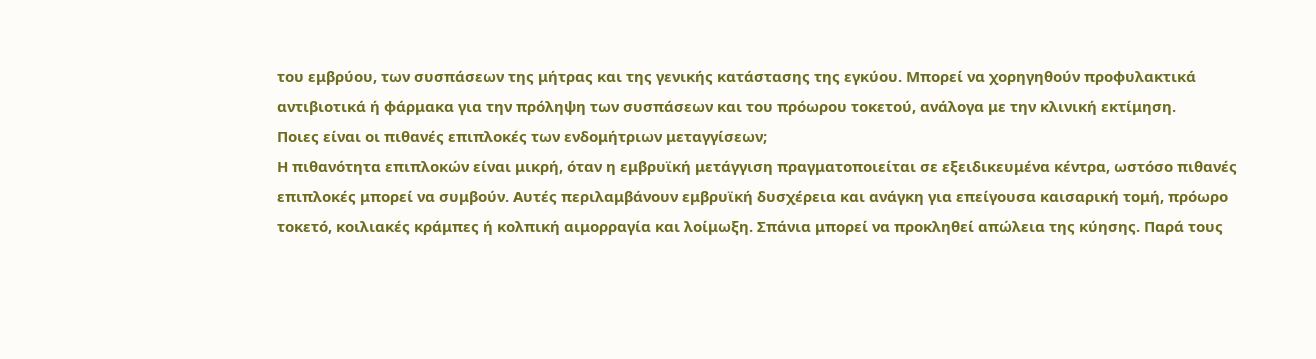του εμβρύου, των συσπάσεων της μήτρας και της γενικής κατάστασης της εγκύου. Μπορεί να χορηγηθούν προφυλακτικά αντιβιοτικά ή φάρμακα για την πρόληψη των συσπάσεων και του πρόωρου τοκετού, ανάλογα με την κλινική εκτίμηση.
Ποιες είναι οι πιθανές επιπλοκές των ενδομήτριων μεταγγίσεων;
Η πιθανότητα επιπλοκών είναι μικρή, όταν η εμβρυϊκή μετάγγιση πραγματοποιείται σε εξειδικευμένα κέντρα, ωστόσο πιθανές επιπλοκές μπορεί να συμβούν. Αυτές περιλαμβάνουν εμβρυϊκή δυσχέρεια και ανάγκη για επείγουσα καισαρική τομή, πρόωρο τοκετό, κοιλιακές κράμπες ή κολπική αιμορραγία και λοίμωξη. Σπάνια μπορεί να προκληθεί απώλεια της κύησης. Παρά τους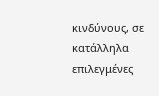κινδύνους, σε κατάλληλα επιλεγμένες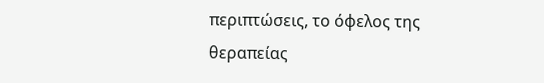περιπτώσεις, το όφελος της θεραπείας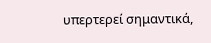υπερτερεί σημαντικά,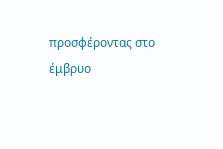προσφέροντας στο έμβρυο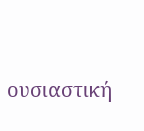ουσιαστική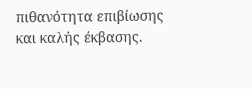πιθανότητα επιβίωσης και καλής έκβασης.